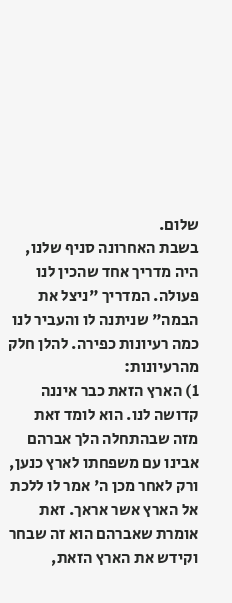שלום.
בשבת האחרונה סניף שלנו, היה מדריך אחד שהכין לנו פעולה. המדריך "ניצל את הבמה" שניתנה לו והעביר לנו כמה רעיונות כפירה. להלן חלק מהרעיונות:
1) הארץ הזאת כבר איננה קדושה לנו. הוא לומד זאת מזה שבהתחלה הלך אברהם אבינו עם משפחתו לארץ כנען, ורק לאחר מכן ה' אמר לו ללכת אל הארץ אשר אראך. זאת אומרת שאברהם הוא זה שבחר וקידש את הארץ הזאת,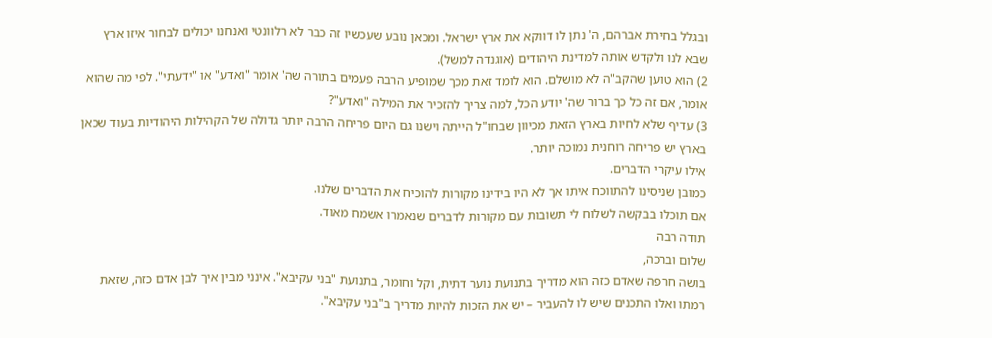ובגלל בחירת אברהם, ה' נתן לו דווקא את ארץ ישראל. ומכאן נובע שעכשיו זה כבר לא רלוונטי ואנחנו יכולים לבחור איזו ארץ שבא לנו ולקדש אותה למדינת היהודים (אוגנדה למשל).
2) הוא טוען שהקב"ה לא מושלם. הוא לומד זאת מכך שמופיע הרבה פעמים בתורה שה' אומר "ואדע" או "ידעתי". לפי מה שהוא אומר, אם זה כל כך ברור שה' יודע הכל, למה צריך להזכיר את המילה "ואדע"?
3) עדיף שלא לחיות בארץ הזאת מכיוון שבחו"ל הייתה וישנו גם היום פריחה הרבה יותר גדולה של הקהילות היהודיות בעוד שכאן בארץ יש פריחה רוחנית נמוכה יותר.
אילו עיקרי הדברים.
כמובן שניסינו להתווכח איתו אך לא היו בידינו מקורות להוכיח את הדברים שלנו.
אם תוכלו בבקשה לשלוח לי תשובות עם מקורות לדברים שנאמרו אשמח מאוד.
תודה רבה
שלום וברכה,
בושה חרפה שאדם כזה הוא מדריך בתנועת נוער דתית, וקל וחומר, בתנועת "בני עקיבא". אינני מבין איך לבן אדם כזה, שזאת רמתו ואלו התכנים שיש לו להעביר – יש את הזכות להיות מדריך ב"בני עקיבא".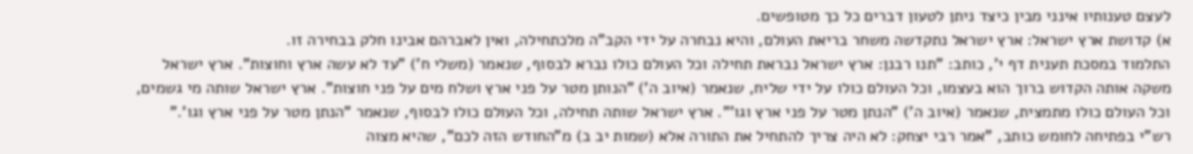לעצם טענותיו אינני מבין כיצד ניתן לטעון דברים כל כך מטופשים.
א) קדושת ארץ ישראל: ארץ ישראל נתקדשה משחר בריאת העולם, והיא נבחרה על ידי הקב"ה מלכתחילה, ואין לאברהם אבינו חלק בבחירה זו.
התלמוד במסכת תענית דף י', כותב: "תנו רבנן: ארץ ישראל נבראת תחילה וכל העולם כולו נברא לבסוף, שנאמר (משלי ח') "עד לא עשה ארץ וחוצות". ארץ ישראל משקה אותה הקדוש ברוך הוא בעצמו, וכל העולם כולו על ידי שליח, שנאמר (איוב ה') "הנותן מטר על פני ארץ ושלח מים על פני חוצות". ארץ ישראל שותה מי גשמים, וכל העולם כולו מתמצית, שנאמר (איוב ה') "הנתן מטר על פני ארץ וגו'". ארץ ישראל שותה תחילה, וכל העולם כולו לבסוף, שנאמר "הנתן מטר על פני ארץ וגו'."
רש"י בפתיחה לחומש כותב, "אמר רבי יצחק: לא היה צריך להתחיל את התורה אלא (שמות יב ב) מ"החודש הזה לכם", שהיא מצוה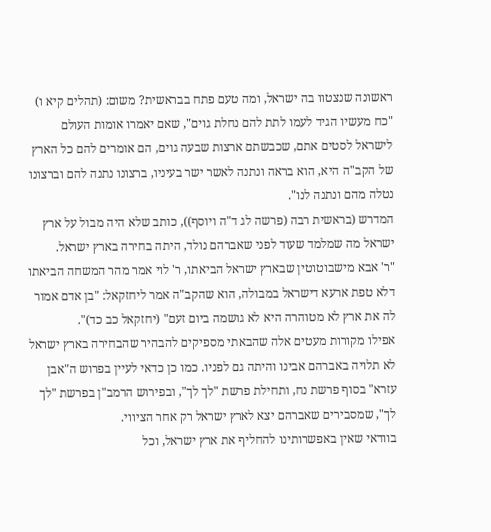ראשונה שנצטוו בה ישראל, ומה טעם פתח בבראשית? משום: (תהלים קיא ו) "כח מעשיו הגיד לעמו לתת להם נחלת גוים", שאם יאמרו אומות העולם לישראל לסטים אתם, שכבשתם ארצות שבעה גוים, הם אומרים להם כל הארץ של הקב"ה היא, הוא בראה ונתנה לאשר ישר בעיניו, ברצונו נתנה להם וברצונו נטלה מהם ונתנה לנו".
המדרש (בראשית רבה (פרשה לג ד"ה ויוסף)), כותב שלא היה מבול על ארץ ישראל מה שמלמד שעוד לפני שאברהם נולד, היתה בחירה בארץ ישראל.
"ר' אבא מישבוטוטין שבארץ ישראל הביאתו, ר' לוי אמר מהר המשחה הביאתו דלא טפת ארעא דישראל במבולה, הוא שהקב"ה אמר ליחזקאל: "בן אדם אמור לה את ארץ לא מטוהרה היא לא גושמה ביום זעם" (יחזקאל כב כד)".
אפילו מקורות מעטים אלה שהבאתי מספיקים להבהיר שהבחירה בארץ ישראל לא תלויה באברהם אבינו והיתה גם לפניו. כמו כן כדאי לעיין בפרוש ה"אבן עזרא" בסוף פרשת נח, ותחילת פרשת "לך לך", ובפירוש הרמב"ן בפרשת "לך לך", שמסבירים שאברהם יצא לארץ ישראל רק אחר הציווי.
בוודאי שאין באפשרותינו להחליף את ארץ ישראל, וכל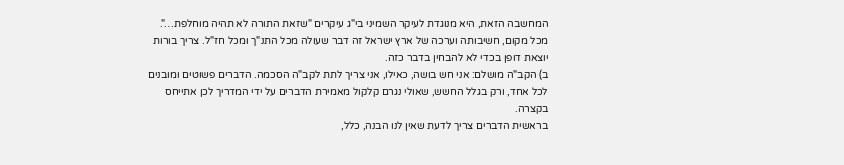המחשבה הזאת, היא מנוגדת לעיקר השמיני בי"ג עיקרים "שזאת התורה לא תהיה מוחלפת…".
מכל מקום, חשיבותה וערכה של ארץ ישראל זה דבר שעולה מכל התנ"ך ומכל חז"ל. צריך בורות יוצאת דופן בכדי לא להבחין בדבר כזה.
ב) הקב"ה מושלם: אני חש בושה, כאילו, אני צריך לתת לקב"ה הסכמה. הדברים פשוטים ומובנים לכל אחד, ורק בגלל החשש, שאולי נגרם קלקול מאמירת הדברים על ידי המדריך לכן אתייחס בקצרה.
בראשית הדברים צריך לדעת שאין לנו הבנה, כלל,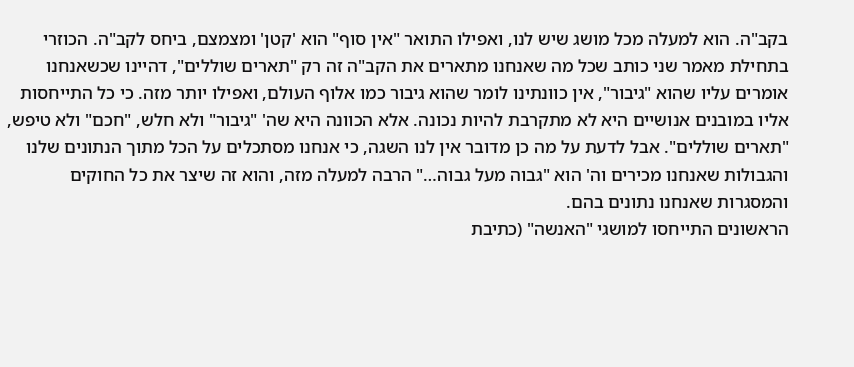בקב"ה. הוא למעלה מכל מושג שיש לנו, ואפילו התואר "אין סוף" הוא 'קטן' ומצמצם, ביחס לקב"ה. הכוזרי בתחילת מאמר שני כותב שכל מה שאנחנו מתארים את הקב"ה זה רק "תארים שוללים", דהיינו שכשאנחנו אומרים עליו שהוא "גיבור", אין כוונתינו לומר שהוא גיבור כמו אלוף העולם, ואפילו יותר מזה. כי כל התייחסות אליו במובנים אנושיים היא לא מתקרבת להיות נכונה. אלא הכוונה היא שה' "גיבור" ולא חלש, "חכם" ולא טיפש, "תארים שוללים". אבל לדעת על מה כן מדובר אין לנו השגה, כי אנחנו מסתכלים על הכל מתוך הנתונים שלנו והגבולות שאנחנו מכירים וה' הוא "גבוה מעל גבוה…" הרבה למעלה מזה, והוא זה שיצר את כל החוקים והמסגרות שאנחנו נתונים בהם.
הראשונים התייחסו למושגי "האנשה" (כתיבת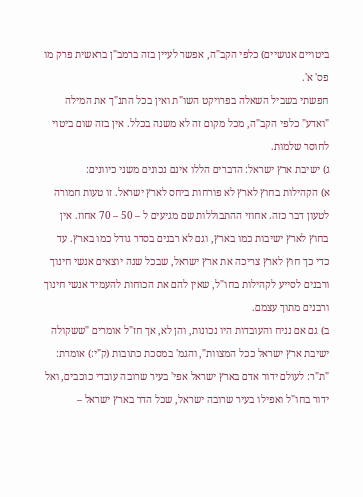ביטויים אנושיים) כלפי הקב"ה, אפשר לעיין בזה ברמב"ן בראשית פרק מו פס' א'.
חפשתי בשביל השאלה בפרויקט השו"ת ואין בכל התנ"ך את המילה "ואדע" כלפי הקב"ה, מכל מקום זה לא משנה בכלל. אין בזה שום ביטוי לחוסר שלמות.
ג) ישיבת ארץ ישראל: הדברים הללו אינם נכונים משני כיוונים:
א) הקהילות בחוץ לארץ לא פורחות ביחס לארץ ישראל. זו טעות חמורה לטעון דבר כזה. אחוזי ההתבוללות שם מגיעים ל – 50 – 70 אחוז. אין בחוץ לארץ ישיבות כמו בארץ, וגם לא רבנים בסדר גודל כמו בארץ. עד כדי כך חוץ לארץ צריכה את ארץ ישראל, שבכל שנה יוצאים אנשי חינוך ורבנים לסייע לקהילות בחו"ל, שאין להם את הכוחות להעמיד אנשי חינוך ורבנים מתוך עצמם.
ב) גם אם נניח והעובדות היו נכונות, והן לא, אך חז"ל אומרים "ששקולה ישיבת ארץ ישראל ככל המצוות", והגמ' במסכת כתובות (ק"י:) אומרת: "ת"ר: לעולם ידור אדם בארץ ישראל אפי' בעיר שרובה עובדי כוכבים, ואל ידור בחו"ל ואפילו בעיר שרובה ישראל, שכל הדר בארץ ישראל –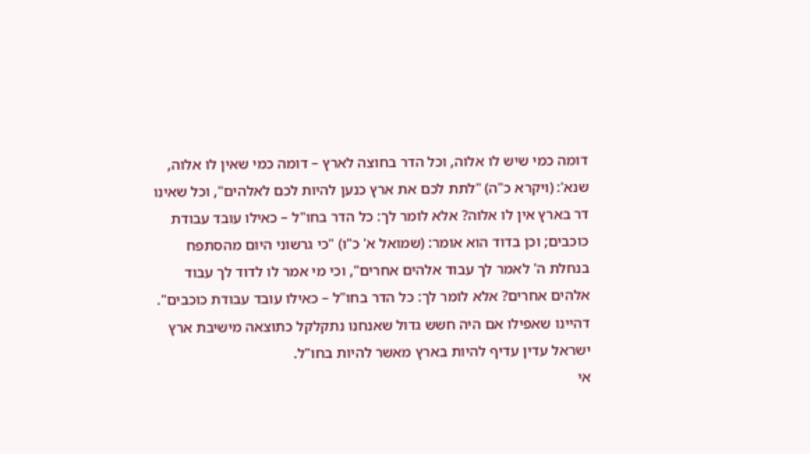דומה כמי שיש לו אלוה, וכל הדר בחוצה לארץ – דומה כמי שאין לו אלוה, שנא': (ויקרא כ"ה) "לתת לכם את ארץ כנען להיות לכם לאלהים", וכל שאינו דר בארץ אין לו אלוה? אלא לומר לך: כל הדר בחו"ל – כאילו עובד עבודת כוכבים; וכן בדוד הוא אומר: (שמואל א' כ"ו) "כי גרשוני היום מהסתפח בנחלת ה' לאמר לך עבוד אלהים אחרים", וכי מי אמר לו לדוד לך עבוד אלהים אחרים? אלא לומר לך: כל הדר בחו"ל – כאילו עובד עבודת כוכבים". דהיינו שאפילו אם היה חשש גדול שאנחנו נתקלקל כתוצאה מישיבת ארץ ישראל עדין עדיף להיות בארץ מאשר להיות בחו"ל.
אי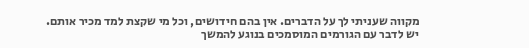מקווה שעניתי לך על הדברים. אין בהם חידושים, וכל מי שקצת למד מכיר אותם.
יש לדבר עם הגורמים המוסמכים בנוגע להמשך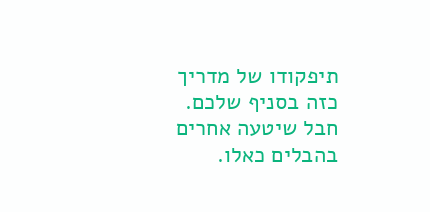תיפקודו של מדריך כזה בסניף שלכם. חבל שיטעה אחרים בהבלים כאלו.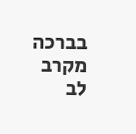בברכה מקרב לב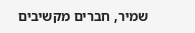שמיר, חברים מקשיבים